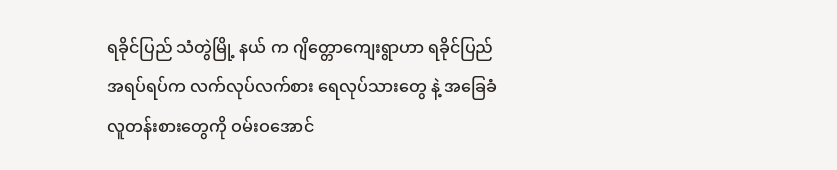ရခိုင်ပြည် သံတွဲမြို့ နယ် က ဂျိတ္တောကျေးရွာဟာ ရခိုင်ပြည် အရပ်ရပ်က လက်လုပ်လက်စား ရေလုပ်သားတွေ နဲ့ အခြေခံလူတန်းစားတွေကို ဝမ်းဝအောင်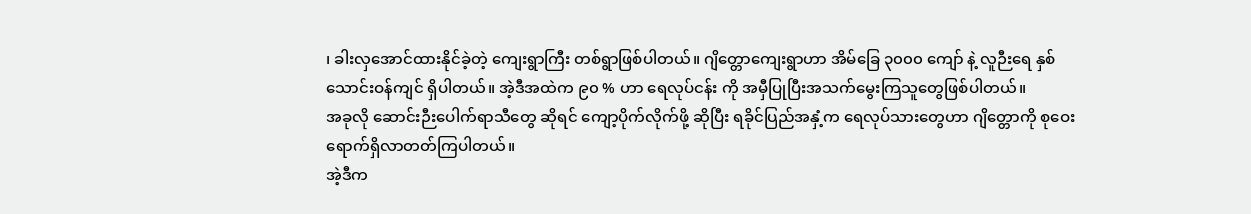၊ ခါးလှအောင်ထားနိုင်ခဲ့တဲ့ ကျေးရွာကြီး တစ်ရွာဖြစ်ပါတယ်။ ဂျိတ္တောကျေးရွာဟာ အိမ်ခြေ ၃၀၀၀ ကျော် နဲ့ လူဉီးရေ နှစ်သောင်းဝန်ကျင် ရှိပါတယ်။ အဲ့ဒီအထဲက ၉၀ % ဟာ ရေလုပ်ငန်း ကို အမှီပြုပြီးအသက်မွေးကြသူတွေဖြစ်ပါတယ်။
အခုလို ဆောင်းဉီးပေါက်ရာသီတွေ ဆိုရင် ကျော့ပိုက်လိုက်ဖို့ ဆိုပြီး ရခိုင်ပြည်အနှံ့က ရေလုပ်သားတွေဟာ ဂျိတ္တောကို စုဝေးရောက်ရှိလာတတ်ကြပါတယ်။
အဲ့ဒီက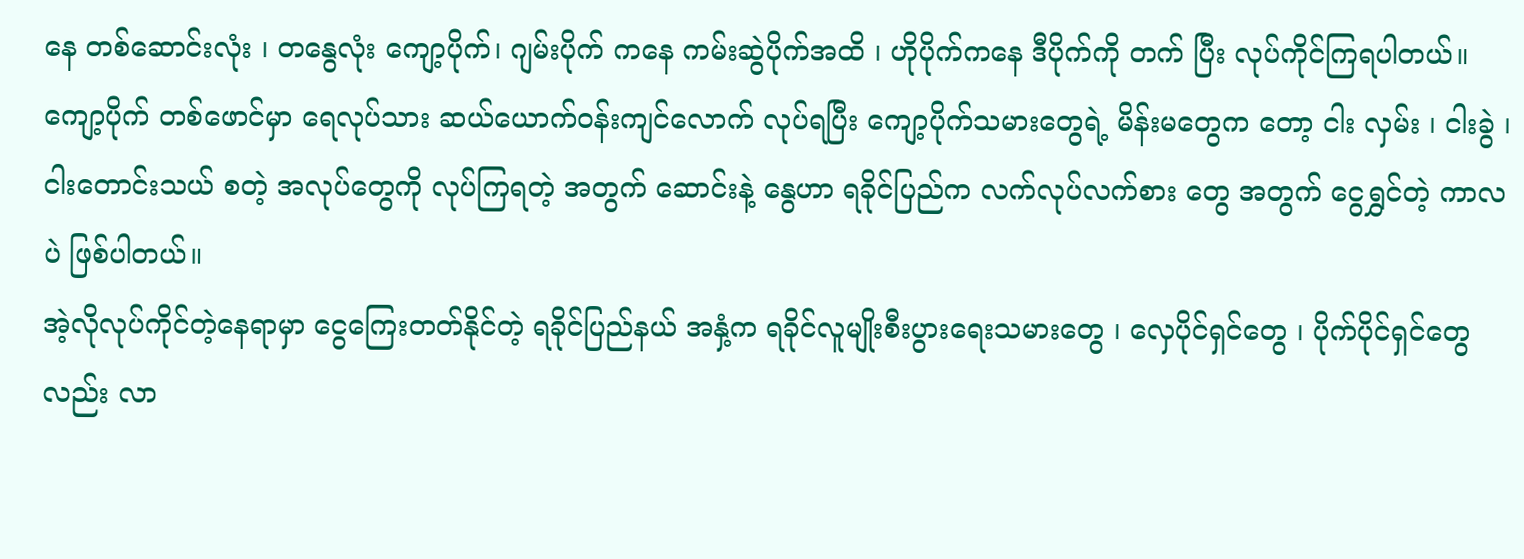နေ တစ်ဆောင်းလုံး ၊ တနွေလုံး ကျော့ပိုက်၊ ဂျမ်းပိုက် ကနေ ကမ်းဆွဲပိုက်အထိ ၊ ဟိုပိုက်ကနေ ဒီပိုက်ကို တက် ပြီး လုပ်ကိုင်ကြရပါတယ်။
ကျော့ပိုက် တစ်ဖောင်မှာ ရေလုပ်သား ဆယ်ယောက်ဝန်းကျင်လောက် လုပ်ရပြီး ကျော့ပိုက်သမားတွေရဲ့ မိန်းမတွေက တော့ ငါး လှမ်း ၊ ငါးခွဲ ၊ ငါးတောင်းသယ် စတဲ့ အလုပ်တွေကို လုပ်ကြရတဲ့ အတွက် ဆောင်းနဲ့ နွေဟာ ရခိုင်ပြည်က လက်လုပ်လက်စား တွေ အတွက် ငွေရွှင်တဲ့ ကာလ ပဲ ဖြစ်ပါတယ်။
အဲ့လိုလုပ်ကိုင်တဲ့နေရာမှာ ငွေကြေးတတ်နိုင်တဲ့ ရခိုင်ပြည်နယ် အနှံ့က ရခိုင်လူမျိုးစီးပွားရေးသမားတွေ ၊ လှေပိုင်ရှင်တွေ ၊ ပိုက်ပိုင်ရှင်တွေလည်း လာ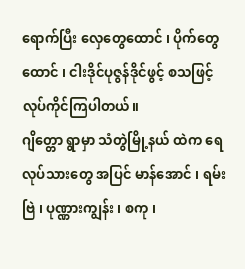ရောက်ပြီး လှေတွေထောင် ၊ ပိုက်တွေ ထောင် ၊ ငါးဒိုင်ပုဇွန်ဒိုင်ဖွင့် စသဖြင့် လုပ်ကိုင်ကြပါတယ်။
ဂျိတ္တော ရွာမှာ သံတွဲမြို့နယ် ထဲက ရေလုပ်သားတွေ အပြင် မာန်အောင် ၊ ရမ်းဗြဲ ၊ ပုဏ္ဏားကျွန်း ၊ စကု ၊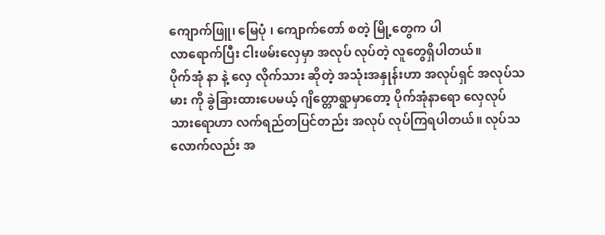ကျောက်ဖြူ၊ မြေပုံ ၊ ကျောက်တော် စတဲ့ မြို့တွေက ပါ
လာရောက်ပြီး ငါးဖမ်းလှေမှာ အလုပ် လုပ်တဲ့ လူတွေရှိပါတယ်။
ပိုက်အုံ နာ နဲ့ လှေ လိုက်သား ဆိုတဲ့ အသုံးအနှုန်းဟာ အလုပ်ရှင် အလုပ်သမား ကို ခွဲခြားထားပေမယ့် ဂျိတ္တောရွာမှာတော့ ပိုက်အုံနာရော လှေလုပ်သားရောဟာ လက်ရည်တပြင်တည်း အလုပ် လုပ်ကြရပါတယ်။ လုပ်သလောက်လည်း အ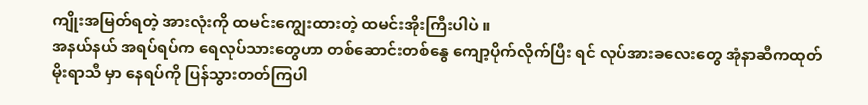ကျိုးအမြတ်ရတဲ့ အားလုံးကို ထမင်းကျွေးထားတဲ့ ထမင်းအိုးကြီးပါပဲ ။
အနယ်နယ် အရပ်ရပ်က ရေလုပ်သားတွေဟာ တစ်ဆောင်းတစ်နွေ ကျော့ပိုက်လိုက်ပြီး ရင် လုပ်အားခလေးတွေ အုံနာဆီကထုတ်
မိုးရာသီ မှာ နေရပ်ကို ပြန်သွားတတ်ကြပါ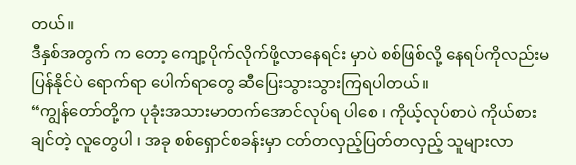တယ်။
ဒီနှစ်အတွက် က တော့ ကျော့ပိုက်လိုက်ဖို့လာနေရင်း မှာပဲ စစ်ဖြစ်လို့ နေရပ်ကိုလည်းမပြန်နိုင်ပဲ ရောက်ရာ ပေါက်ရာတွေ ဆီပြေးသွားသွားကြရပါတယ်။
“ကျွန်တော်တို့က ပုခုံးအသားမာတက်အောင်လုပ်ရ ပါစေ ၊ ကိုယ့်လုပ်စာပဲ ကိုယ်စားချင်တဲ့ လူတွေပါ ၊ အခု စစ်ရှောင်စခန်းမှာ ငတ်တလှည့်ပြတ်တလှည့် သူများလာ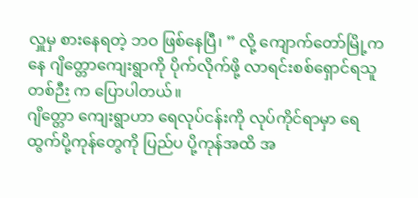လှူမှ စားနေရတဲ့ ဘဝ ဖြစ်နေပြီ၊ ” လို့ ကျောက်တော်မြို့က နေ ဂျိတ္တောကျေးရွာကို ပိုက်လိုက်ဖို့ လာရင်းစစ်ရှောင်ရသူ တစ်ဉီး က ပြောပါတယ်။
ဂျိတ္တော ကျေးရွာဟာ ရေလုပ်ငန်းကို လုပ်ကိုင်ရာမှာ ရေထွက်ပို့ကုန်တွေကို ပြည်ပ ပို့ကုန်အထိ အ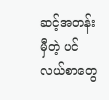ဆင့်အတန်းမှီတဲ့ ပင်လယ်စာတွေ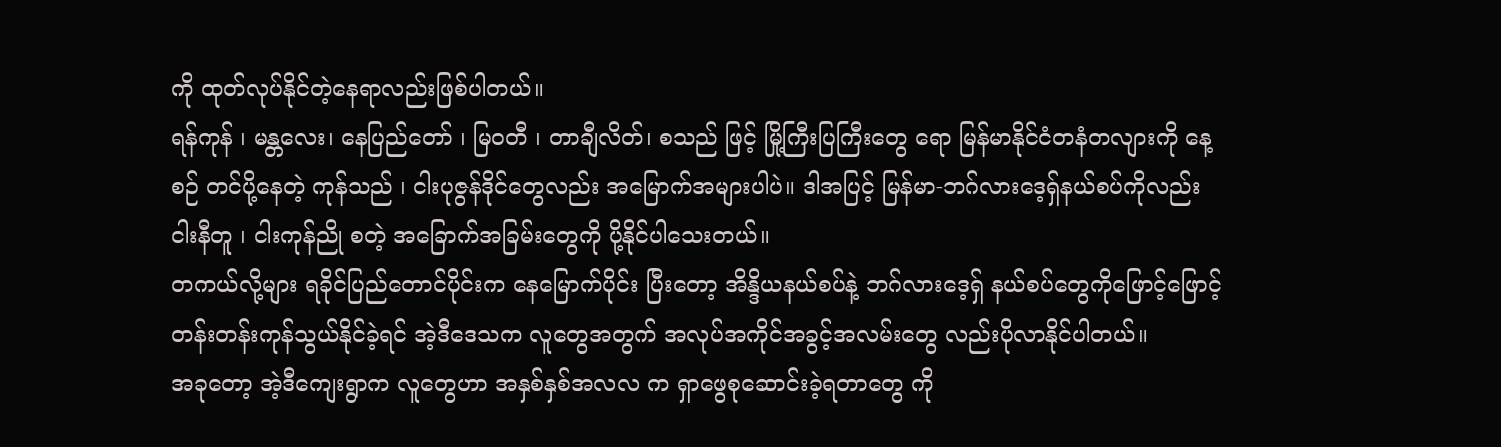ကို ထုတ်လုပ်နိုင်တဲ့နေရာလည်းဖြစ်ပါတယ်။
ရန်ကုန် ၊ မန္တလေး၊ နေပြည်တော် ၊ မြဝတီ ၊ တာချီလိတ်၊ စသည် ဖြင့် မြို့ကြီးပြကြီးတွေ ရော မြန်မာနိုင်ငံတနံတလျားကို နေ့စဉ် တင်ပို့နေတဲ့ ကုန်သည် ၊ ငါးပုဇွန်ဒိုင်တွေလည်း အမြောက်အများပါပဲ။ ဒါအပြင့် မြန်မာ-ဘဂ်လားဒေ့ရှ်နယ်စပ်ကိုလည်း ငါးနီတူ ၊ ငါးကုန်ညို စတဲ့ အခြောက်အခြမ်းတွေကို ပို့နိုင်ပါသေးတယ်။
တကယ်လို့များ ရခိုင်ပြည်တောင်ပိုင်းက နေမြောက်ပိုင်း ပြီးတော့ အိန္ဒိယနယ်စပ်နဲ့ ဘဂ်လားဒေ့ရှ် နယ်စပ်တွေကိုဖြောင့်ဖြောင့်တန်းတန်းကုန်သွယ်နိုင်ခဲ့ရင် အဲ့ဒီဒေသက လူတွေအတွက် အလုပ်အကိုင်အခွင့်အလမ်းတွေ လည်းပိုလာနိုင်ပါတယ်။
အခုတော့ အဲ့ဒီကျေးရွာက လူတွေဟာ အနှစ်နှစ်အလလ က ရှာဖွေစုဆောင်းခဲ့ရတာတွေ ကို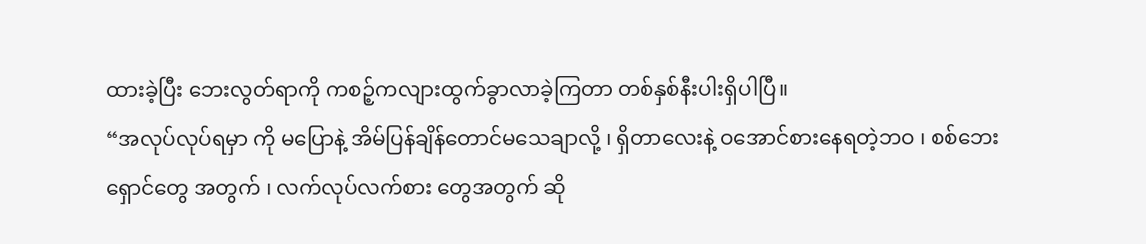ထားခဲ့ပြီး ဘေးလွတ်ရာကို ကစဉ့်ကလျားထွက်ခွာလာခဲ့ကြတာ တစ်နှစ်နီးပါးရှိပါပြီ။
“အလုပ်လုပ်ရမှာ ကို မပြောနဲ့ အိမ်ပြန်ချိန်တောင်မသေချာလို့ ၊ ရှိတာလေးနဲ့ ဝအောင်စားနေရတဲ့ဘဝ ၊ စစ်ဘေးရှောင်တွေ အတွက် ၊ လက်လုပ်လက်စား တွေအတွက် ဆို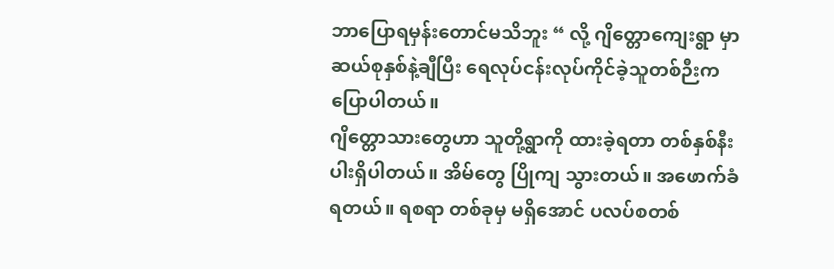ဘာပြောရမှန်းတောင်မသိဘူး “ လို့ ဂျိတ္တောကျေးရွာ မှာ ဆယ်စုနှစ်နဲ့ချီပြီး ရေလုပ်ငန်းလုပ်ကိုင်ခဲ့သူတစ်ဉီးက ပြောပါတယ်။
ဂျိတ္တောသားတွေဟာ သူတို့ရွာကို ထားခဲ့ရတာ တစ်နှစ်နီးပါးရှိပါတယ်။ အိမ်တွေ ပြိုကျ သွားတယ်။ အဖောက်ခံရတယ်။ ရစရာ တစ်ခုမှ မရှိအောင် ပလပ်စတစ်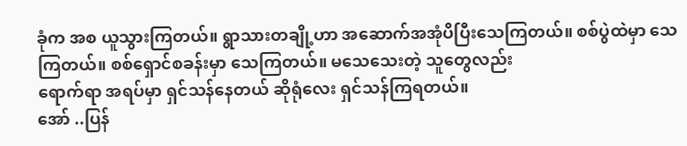ခုံက အစ ယူသွားကြတယ်။ ရွာသားတချို့ဟာ အဆောက်အအုံပိပြီးသေကြတယ်။ စစ်ပွဲထဲမှာ သေကြတယ်။ စစ်ရှောင်စခန်းမှာ သေကြတယ်။ မသေသေးတဲ့ သူတွေလည်း
ရောက်ရာ အရပ်မှာ ရှင်သန်နေတယ် ဆိုရုံလေး ရှင်သန်ကြရတယ်။
အော် ..ပြန်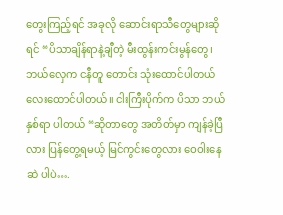တွေးကြည့်ရင် အခုလို ဆောင်းရာသီတွေများဆိုရင် “ပိသာချိန်ရာနဲ့ချီတဲ့ မီးထွန်းကင်းမွန်တွေ၊ ဘယ်လှေက ငနီတူ တောင်း သုံးထောင်ပါတယ် လေးထောင်ပါတယ်။ ငါးကြီးပိုက်က ပိသာ ဘယ်နှစ်ရာ ပါတယ် “ဆိုတာတွေ အတိတ်မှာ ကျန်ခဲ့ပြီလား ပြန်တွေ့ရမယ့် မြင်ကွင်းတွေလား ဝေဝါးနေဆဲ ပါပဲ….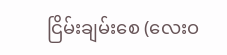ငြိမ်းချမ်းစေ (လေးဝ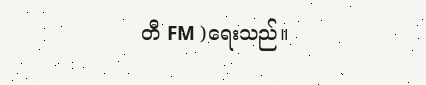တီ FM )ရေးသည်။